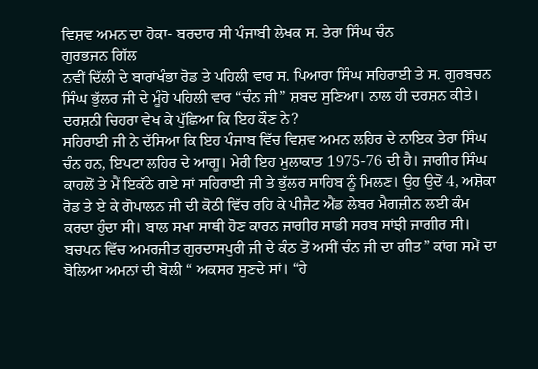ਵਿਸ਼ਵ ਅਮਨ ਦਾ ਹੋਕਾ- ਬਰਦਾਰ ਸੀ ਪੰਜਾਬੀ ਲੇਖਕ ਸ. ਤੇਰਾ ਸਿੰਘ ਚੰਨ
ਗੁਰਭਜਨ ਗਿੱਲ
ਨਵੀਂ ਦਿੱਲੀ ਦੇ ਬਾਰਾਂਖੰਭਾ ਰੋਡ ਤੇ ਪਹਿਲੀ ਵਾਰ ਸ. ਪਿਆਰਾ ਸਿੰਘ ਸਹਿਰਾਈ ਤੇ ਸ. ਗੁਰਬਚਨ ਸਿੰਘ ਭੁੱਲਰ ਜੀ ਦੇ ਮੂੰਹੋ ਪਹਿਲੀ ਵਾਰ “ਚੰਨ ਜੀ” ਸ਼ਬਦ ਸੁਣਿਆ। ਨਾਲ ਹੀ ਦਰਸ਼ਨ ਕੀਤੇ। ਦਰਸ਼ਨੀ ਚਿਹਰਾ ਵੇਖ ਕੇ ਪੁੱਛਿਆ ਕਿ ਇਹ ਕੌਣ ਨੇ?
ਸਹਿਰਾਈ ਜੀ ਨੇ ਦੱਸਿਆ ਕਿ ਇਹ ਪੰਜਾਬ ਵਿੱਚ ਵਿਸ਼ਵ ਅਮਨ ਲਹਿਰ ਦੇ ਨਾਇਕ ਤੇਰਾ ਸਿੰਘ ਚੰਨ ਹਨ, ਇਪਟਾ ਲਹਿਰ ਦੇ ਆਗੂ। ਮੇਰੀ ਇਹ ਮੁਲਾਕਾਤ 1975-76 ਦੀ ਹੈ। ਜਾਗੀਰ ਸਿੰਘ ਕਾਹਲੋਂ ਤੇ ਮੈਂ ਇਕੱਠੇ ਗਏ ਸਾਂ ਸਹਿਰਾਈ ਜੀ ਤੇ ਭੁੱਲਰ ਸਾਹਿਬ ਨੂੰ ਮਿਲਣ। ਉਹ ਉਦੋਂ 4, ਅਸ਼ੋਕਾ ਰੋਡ ਤੇ ਏ ਕੇ ਗੋਪਾਲਨ ਜੀ ਦੀ ਕੋਠੀ ਵਿੱਚ ਰਹਿ ਕੇ ਪੀਜੈਟ ਐਂਡ ਲੇਬਰ ਮੈਗਜ਼ੀਨ ਲਈ ਕੰਮ ਕਰਦਾ ਹੁੰਦਾ ਸੀ। ਬਾਲ ਸਖਾ ਸਾਥੀ ਹੋਣ ਕਾਰਨ ਜਾਗੀਰ ਸਾਡੀ ਸਰਬ ਸਾਂਝੀ ਜਾਗੀਰ ਸੀ।
ਬਚਪਨ ਵਿੱਚ ਅਮਰਜੀਤ ਗੁਰਦਾਸਪੁਰੀ ਜੀ ਦੇ ਕੰਠ ਤੋਂ ਅਸੀਂ ਚੰਨ ਜੀ ਦਾ ਗੀਤ” ਕਾਂਗ ਸਮੇਂ ਦਾ ਬੋਲਿਆ ਅਮਨਾਂ ਦੀ ਬੋਲੀ “ ਅਕਸਰ ਸੁਣਦੇ ਸਾਂ। “ਹੇ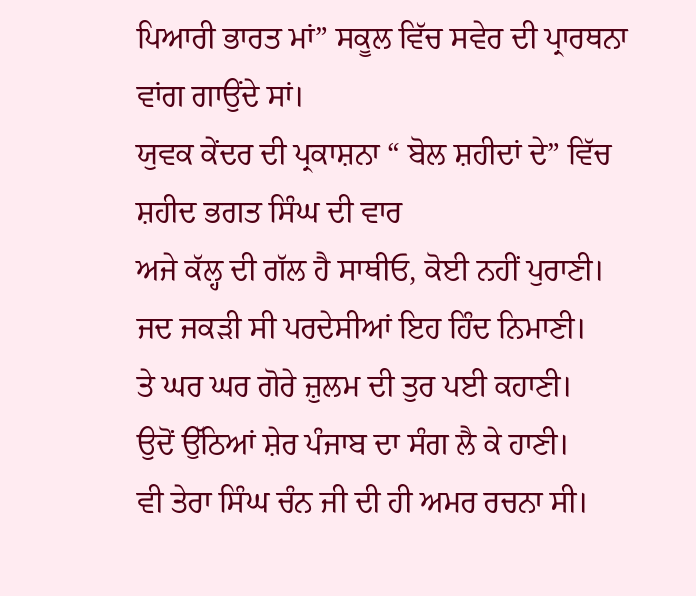ਪਿਆਰੀ ਭਾਰਤ ਮਾਂ” ਸਕੂਲ ਵਿੱਚ ਸਵੇਰ ਦੀ ਪ੍ਰਾਰਥਨਾ ਵਾਂਗ ਗਾਉਂਦੇ ਸਾਂ।
ਯੁਵਕ ਕੇਂਦਰ ਦੀ ਪ੍ਰਕਾਸ਼ਨਾ “ ਬੋਲ ਸ਼ਹੀਦਾਂ ਦੇ” ਵਿੱਚ ਸ਼ਹੀਦ ਭਗਤ ਸਿੰਘ ਦੀ ਵਾਰ
ਅਜੇ ਕੱਲ੍ਹ ਦੀ ਗੱਲ ਹੈ ਸਾਥੀਓ, ਕੋਈ ਨਹੀਂ ਪੁਰਾਣੀ।
ਜਦ ਜਕੜੀ ਸੀ ਪਰਦੇਸੀਆਂ ਇਹ ਹਿੰਦ ਨਿਮਾਣੀ।
ਤੇ ਘਰ ਘਰ ਗੋਰੇ ਜ਼ੁਲਮ ਦੀ ਤੁਰ ਪਈ ਕਹਾਣੀ।
ਉਦੋਂ ਉੱਠਿਆਂ ਸ਼ੇਰ ਪੰਜਾਬ ਦਾ ਸੰਗ ਲੈ ਕੇ ਹਾਣੀ।
ਵੀ ਤੇਰਾ ਸਿੰਘ ਚੰਨ ਜੀ ਦੀ ਹੀ ਅਮਰ ਰਚਨਾ ਸੀ।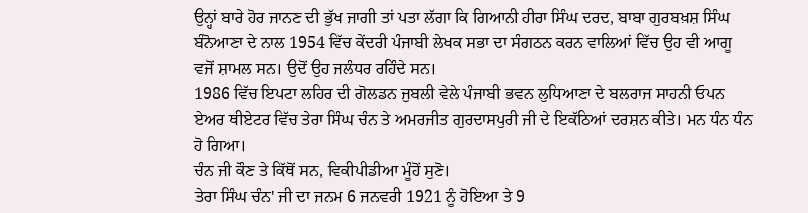ਉਨ੍ਹਾਂ ਬਾਰੇ ਹੋਰ ਜਾਨਣ ਦੀ ਭੁੱਖ ਜਾਗੀ ਤਾਂ ਪਤਾ ਲੱਗਾ ਕਿ ਗਿਆਨੀ ਹੀਰਾ ਸਿੰਘ ਦਰਦ, ਬਾਬਾ ਗੁਰਬਖ਼ਸ਼ ਸਿੰਘ ਬੰਨੋਆਣਾ ਦੇ ਨਾਲ 1954 ਵਿੱਚ ਕੇਂਦਰੀ ਪੰਜਾਬੀ ਲੇਖਕ ਸਭਾ ਦਾ ਸੰਗਠਨ ਕਰਨ ਵਾਲਿਆਂ ਵਿੱਚ ਉਹ ਵੀ ਆਗੂ ਵਜੋਂ ਸ਼ਾਮਲ ਸਨ। ਉਦੋਂ ਉਹ ਜਲੰਧਰ ਰਹਿੰਦੇ ਸਨ।
1986 ਵਿੱਚ ਇਪਟਾ ਲਹਿਰ ਦੀ ਗੋਲਡਨ ਜੁਬਲੀ ਵੇਲੇ ਪੰਜਾਬੀ ਭਵਨ ਲੁਧਿਆਣਾ ਦੇ ਬਲਰਾਜ ਸਾਹਨੀ ਓਪਨ ਏਅਰ ਥੀਏਟਰ ਵਿੱਚ ਤੇਰਾ ਸਿੰਘ ਚੰਨ ਤੇ ਅਮਰਜੀਤ ਗੁਰਦਾਸਪੁਰੀ ਜੀ ਦੇ ਇਕੱਠਿਆਂ ਦਰਸ਼ਨ ਕੀਤੇ। ਮਨ ਧੰਨ ਧੰਨ ਹੋ ਗਿਆ।
ਚੰਨ ਜੀ ਕੌਣ ਤੇ ਕਿੱਥੋਂ ਸਨ, ਵਿਕੀਪੀਡੀਆ ਮੂੰਹੋਂ ਸੁਣੋ।
ਤੇਰਾ ਸਿੰਘ ਚੰਨ' ਜੀ ਦਾ ਜਨਮ 6 ਜਨਵਰੀ 1921 ਨੂੰ ਹੋਇਆ ਤੇ 9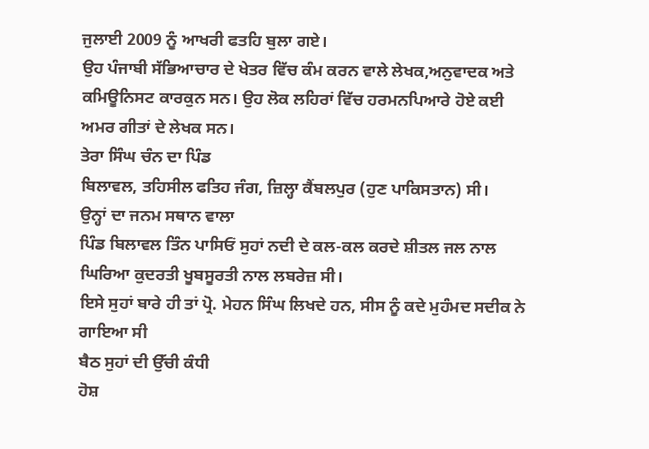ਜੁਲਾਈ 2009 ਨੂੰ ਆਖਰੀ ਫਤਹਿ ਬੁਲਾ ਗਏ।
ਉਹ ਪੰਜਾਬੀ ਸੱਭਿਆਚਾਰ ਦੇ ਖੇਤਰ ਵਿੱਚ ਕੰਮ ਕਰਨ ਵਾਲੇ ਲੇਖਕ,ਅਨੁਵਾਦਕ ਅਤੇ ਕਮਿਊਨਿਸਟ ਕਾਰਕੁਨ ਸਨ। ਉਹ ਲੋਕ ਲਹਿਰਾਂ ਵਿੱਚ ਹਰਮਨਪਿਆਰੇ ਹੋਏ ਕਈ ਅਮਰ ਗੀਤਾਂ ਦੇ ਲੇਖਕ ਸਨ।
ਤੇਰਾ ਸਿੰਘ ਚੰਨ ਦਾ ਪਿੰਡ
ਬਿਲਾਵਲ, ਤਹਿਸੀਲ ਫਤਿਹ ਜੰਗ, ਜ਼ਿਲ੍ਹਾ ਕੈਂਬਲਪੁਰ (ਹੁਣ ਪਾਕਿਸਤਾਨ) ਸੀ।
ਉਨ੍ਹਾਂ ਦਾ ਜਨਮ ਸਥਾਨ ਵਾਲਾ
ਪਿੰਡ ਬਿਲਾਵਲ ਤਿੰਨ ਪਾਸਿਓਂ ਸੁਹਾਂ ਨਦੀ ਦੇ ਕਲ-ਕਲ ਕਰਦੇ ਸ਼ੀਤਲ ਜਲ ਨਾਲ ਘਿਰਿਆ ਕੁਦਰਤੀ ਖੂਬਸੂਰਤੀ ਨਾਲ ਲਬਰੇਜ਼ ਸੀ।
ਇਸੇ ਸੁਹਾਂ ਬਾਰੇ ਹੀ ਤਾਂ ਪ੍ਰੋ. ਮੇਹਨ ਸਿੰਘ ਲਿਖਦੇ ਹਨ, ਸੀਸ ਨੂੰ ਕਦੇ ਮੁਹੰਮਦ ਸਦੀਕ ਨੇ ਗਾਇਆ ਸੀ
ਬੈਠ ਸੁਹਾਂ ਦੀ ਉੱਚੀ ਕੰਧੀ
ਹੋਸ਼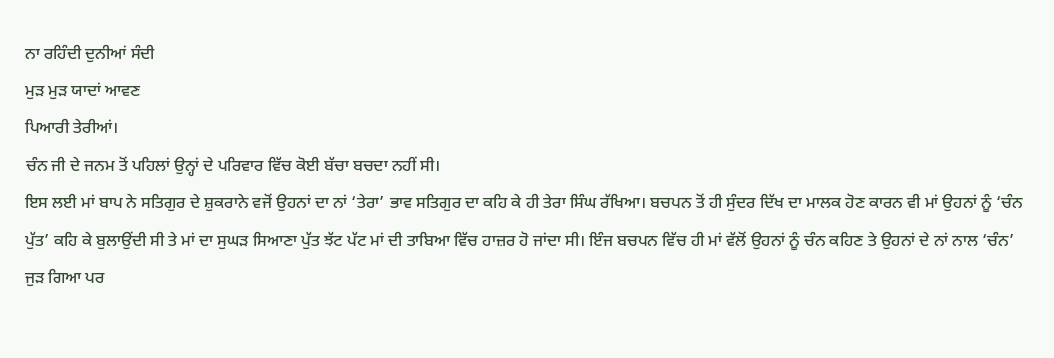ਨਾ ਰਹਿੰਦੀ ਦੁਨੀਆਂ ਸੰਦੀ
ਮੁੜ ਮੁੜ ਯਾਦਾਂ ਆਵਣ
ਪਿਆਰੀ ਤੇਰੀਆਂ।
ਚੰਨ ਜੀ ਦੇ ਜਨਮ ਤੋਂ ਪਹਿਲਾਂ ਉਨ੍ਹਾਂ ਦੇ ਪਰਿਵਾਰ ਵਿੱਚ ਕੋਈ ਬੱਚਾ ਬਚਦਾ ਨਹੀਂ ਸੀ।
ਇਸ ਲਈ ਮਾਂ ਬਾਪ ਨੇ ਸਤਿਗੁਰ ਦੇ ਸ਼ੁਕਰਾਨੇ ਵਜੋਂ ਉਹਨਾਂ ਦਾ ਨਾਂ ‘ਤੇਰਾ’ ਭਾਵ ਸਤਿਗੁਰ ਦਾ ਕਹਿ ਕੇ ਹੀ ਤੇਰਾ ਸਿੰਘ ਰੱਖਿਆ। ਬਚਪਨ ਤੋਂ ਹੀ ਸੁੰਦਰ ਦਿੱਖ ਦਾ ਮਾਲਕ ਹੋਣ ਕਾਰਨ ਵੀ ਮਾਂ ਉਹਨਾਂ ਨੂੰ ‘ਚੰਨ ਪੁੱਤ’ ਕਹਿ ਕੇ ਬੁਲਾਉਂਦੀ ਸੀ ਤੇ ਮਾਂ ਦਾ ਸੁਘੜ ਸਿਆਣਾ ਪੁੱਤ ਝੱਟ ਪੱਟ ਮਾਂ ਦੀ ਤਾਬਿਆ ਵਿੱਚ ਹਾਜ਼ਰ ਹੋ ਜਾਂਦਾ ਸੀ। ਇੰਜ ਬਚਪਨ ਵਿੱਚ ਹੀ ਮਾਂ ਵੱਲੋਂ ਉਹਨਾਂ ਨੂੰ ਚੰਨ ਕਹਿਣ ਤੇ ਉਹਨਾਂ ਦੇ ਨਾਂ ਨਾਲ ‘ਚੰਨ’ ਜੁੜ ਗਿਆ ਪਰ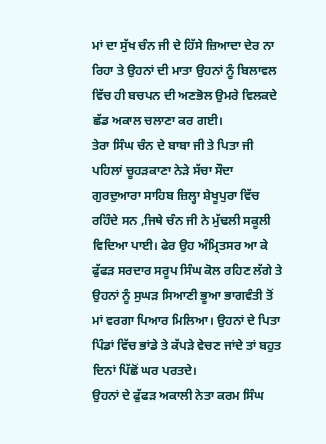ਮਾਂ ਦਾ ਸੁੱਖ ਚੰਨ ਜੀ ਦੇ ਹਿੱਸੇ ਜ਼ਿਆਦਾ ਦੇਰ ਨਾ ਰਿਹਾ ਤੇ ਉਹਨਾਂ ਦੀ ਮਾਤਾ ਉਹਨਾਂ ਨੂੰ ਬਿਲਾਵਲ ਵਿੱਚ ਹੀ ਬਚਪਨ ਦੀ ਅਣਭੋਲ ਉਮਰੇ ਵਿਲਕਦੇ ਛੱਡ ਅਕਾਲ ਚਲਾਣਾ ਕਰ ਗਈ।
ਤੇਰਾ ਸਿੰਘ ਚੰਨ ਦੇ ਬਾਬਾ ਜੀ ਤੇ ਪਿਤਾ ਜੀ ਪਹਿਲਾਂ ਚੂਹੜਕਾਣਾ ਨੇੜੇ ਸੱਚਾ ਸੌਦਾ ਗੁਰਦੁਆਰਾ ਸਾਹਿਬ ਜ਼ਿਲ੍ਹਾ ਸ਼ੇਖੂਪੁਰਾ ਵਿੱਚ ਰਹਿੰਦੇ ਸਨ ,ਜਿਥੇ ਚੰਨ ਜੀ ਨੇ ਮੁੱਢਲੀ ਸਕੂਲੀ ਵਿਦਿਆ ਪਾਈ। ਫੇਰ ਉਹ ਅੰਮ੍ਰਿਤਸਰ ਆ ਕੇ ਫੁੱਫੜ ਸਰਦਾਰ ਸਰੂਪ ਸਿੰਘ ਕੋਲ ਰਹਿਣ ਲੱਗੇ ਤੇ ਉਹਨਾਂ ਨੂੰ ਸੁਘੜ ਸਿਆਣੀ ਭੂਆ ਭਾਗਵੰਤੀ ਤੋਂ ਮਾਂ ਵਰਗਾ ਪਿਆਰ ਮਿਲਿਆ। ਉਹਨਾਂ ਦੇ ਪਿਤਾ ਪਿੰਡਾਂ ਵਿੱਚ ਭਾਂਡੇ ਤੇ ਕੱਪੜੇ ਵੇਚਣ ਜਾਂਦੇ ਤਾਂ ਬਹੁਤ ਦਿਨਾਂ ਪਿੱਛੋਂ ਘਰ ਪਰਤਦੇ।
ਉਹਨਾਂ ਦੇ ਫੁੱਫੜ ਅਕਾਲੀ ਨੇਤਾ ਕਰਮ ਸਿੰਘ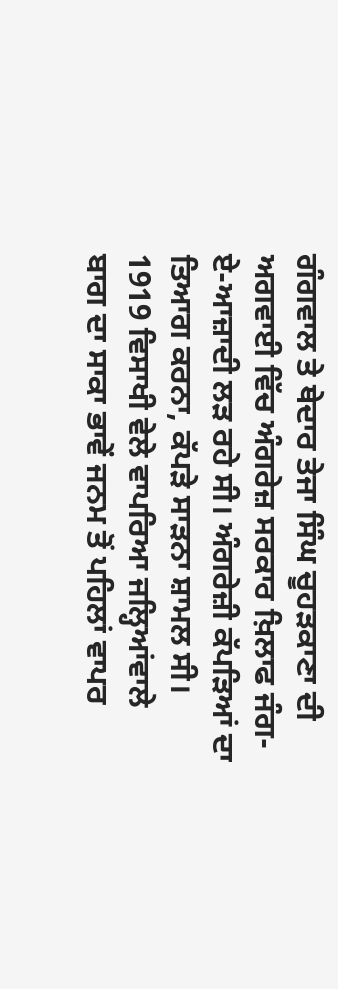ਗੰਗਵਾਲ ਤੇ ਥੇਦਾਰ ਤੇਜਾ ਸਿੰਘ ਚੂਹੜਕਾਣਾ ਦੀ ਅਗਵਾਈ ਵਿੱਚ ਅੰਗਰੇਜ਼ ਸਰਕਾਰ ਖ਼ਿਲਾਫ ਜੰਗ-ਏ-ਆਜ਼ਾਦੀ ਲੜ ਰਹੇ ਸੀ। ਅੰਗਰੇਜ਼ੀ ਕੱਪੜਿਆਂ ਦਾ ਤਿਆਗ ਕਰਨਾ, ਕੱਪੜੇ ਸਾੜਨਾ ਸ਼ਾਮਲ ਸੀ।
1919 ਵਿਸਾਖੀ ਵੇਲੇ ਵਾਪਰਿਆ ਜਲ੍ਹਿਆਂਵਾਲੇ ਬਾਗ ਦਾ ਸਾਕਾ ਭਾਵੇਂ ਜਨਮ ਤੋਂ ਪਹਿਲਾਂ ਵਾਪਰ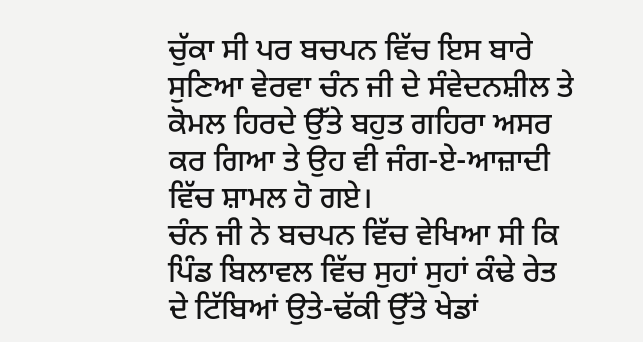ਚੁੱਕਾ ਸੀ ਪਰ ਬਚਪਨ ਵਿੱਚ ਇਸ ਬਾਰੇ ਸੁਣਿਆ ਵੇਰਵਾ ਚੰਨ ਜੀ ਦੇ ਸੰਵੇਦਨਸ਼ੀਲ ਤੇ ਕੋਮਲ ਹਿਰਦੇ ਉੱਤੇ ਬਹੁਤ ਗਹਿਰਾ ਅਸਰ ਕਰ ਗਿਆ ਤੇ ਉਹ ਵੀ ਜੰਗ-ਏ-ਆਜ਼ਾਦੀ ਵਿੱਚ ਸ਼ਾਮਲ ਹੋ ਗਏ।
ਚੰਨ ਜੀ ਨੇ ਬਚਪਨ ਵਿੱਚ ਵੇਖਿਆ ਸੀ ਕਿ ਪਿੰਡ ਬਿਲਾਵਲ ਵਿੱਚ ਸੁਹਾਂ ਸੁਹਾਂ ਕੰਢੇ ਰੇਤ ਦੇ ਟਿੱਬਿਆਂ ਉਤੇ-ਢੱਕੀ ਉੱਤੇ ਖੇਡਾਂ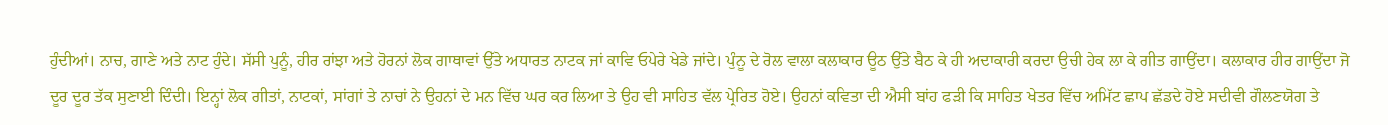ਹੁੰਦੀਆਂ। ਨਾਚ, ਗਾਣੇ ਅਤੇ ਨਾਟ ਹੁੰਦੇ। ਸੱਸੀ ਪੁਨੂੰ, ਹੀਰ ਰਾਂਝਾ ਅਤੇ ਹੋਰਨਾਂ ਲੋਕ ਗਾਥਾਵਾਂ ਉੱਤੇ ਅਧਾਰਤ ਨਾਟਕ ਜਾਂ ਕਾਵਿ ਓਪੇਰੇ ਖੇਡੇ ਜਾਂਦੇ। ਪੁੰਨੂ ਦੇ ਰੋਲ ਵਾਲਾ ਕਲਾਕਾਰ ਊਠ ਉੱਤੇ ਬੈਠ ਕੇ ਹੀ ਅਦਾਕਾਰੀ ਕਰਦਾ ਉਚੀ ਹੇਕ ਲਾ ਕੇ ਗੀਤ ਗਾਉਂਦਾ। ਕਲਾਕਾਰ ਹੀਰ ਗਾਉਂਦਾ ਜੋ ਦੂਰ ਦੂਰ ਤੱਕ ਸੁਣਾਈ ਦਿੰਦੀ। ਇਨ੍ਹਾਂ ਲੋਕ ਗੀਤਾਂ, ਨਾਟਕਾਂ, ਸਾਂਗਾਂ ਤੇ ਨਾਚਾਂ ਨੇ ਉਹਨਾਂ ਦੇ ਮਨ ਵਿੱਚ ਘਰ ਕਰ ਲਿਆ ਤੇ ਉਹ ਵੀ ਸਾਹਿਤ ਵੱਲ ਪ੍ਰੇਰਿਤ ਹੋਏ। ਉਹਨਾਂ ਕਵਿਤਾ ਦੀ ਐਸੀ ਬਾਂਹ ਫੜੀ ਕਿ ਸਾਹਿਤ ਖੇਤਰ ਵਿੱਚ ਅਮਿੱਟ ਛਾਪ ਛੱਡਦੇ ਹੋਏ ਸਦੀਵੀ ਗੌਲਣਯੋਗ ਤੇ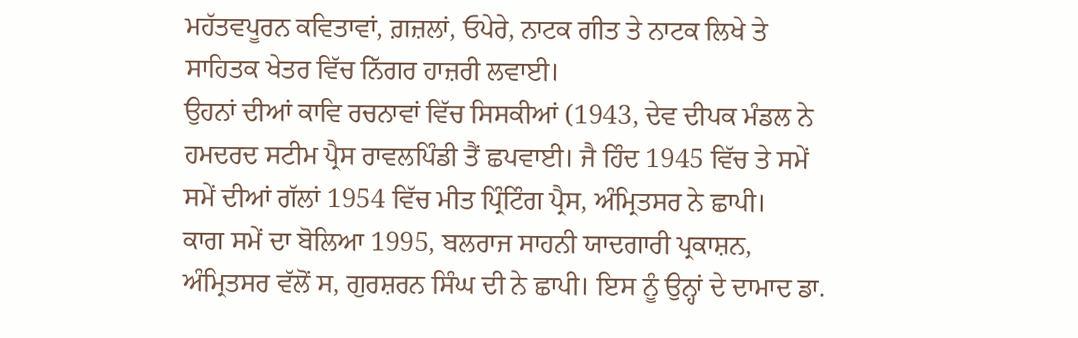ਮਹੱਤਵਪੂਰਨ ਕਵਿਤਾਵਾਂ, ਗ਼ਜ਼ਲਾਂ, ਓਪੇਰੇ, ਨਾਟਕ ਗੀਤ ਤੇ ਨਾਟਕ ਲਿਖੇ ਤੇ ਸਾਹਿਤਕ ਖੇਤਰ ਵਿੱਚ ਨਿੱਗਰ ਹਾਜ਼ਰੀ ਲਵਾਈ।
ਉਹਨਾਂ ਦੀਆਂ ਕਾਵਿ ਰਚਨਾਵਾਂ ਵਿੱਚ ਸਿਸਕੀਆਂ (1943, ਦੇਵ ਦੀਪਕ ਮੰਡਲ ਨੇ ਹਮਦਰਦ ਸਟੀਮ ਪ੍ਰੈਸ ਰਾਵਲਪਿੰਡੀ ਤੈਂ ਛਪਵਾਈ। ਜੈ ਹਿੰਦ 1945 ਵਿੱਚ ਤੇ ਸਮੇਂ ਸਮੇਂ ਦੀਆਂ ਗੱਲਾਂ 1954 ਵਿੱਚ ਮੀਤ ਪ੍ਰਿੰਟਿੰਗ ਪ੍ਰੈਸ, ਅੰਮ੍ਰਿਤਸਰ ਨੇ ਛਾਪੀ।
ਕਾਗ ਸਮੇਂ ਦਾ ਬੋਲਿਆ 1995, ਬਲਰਾਜ ਸਾਹਨੀ ਯਾਦਗਾਰੀ ਪ੍ਰਕਾਸ਼ਨ, ਅੰਮ੍ਰਿਤਸਰ ਵੱਲੋਂ ਸ, ਗੁਰਸ਼ਰਨ ਸਿੰਘ ਦੀ ਨੇ ਛਾਪੀ। ਇਸ ਨੂੰ ਉਨ੍ਹਾਂ ਦੇ ਦਾਮਾਦ ਡਾ.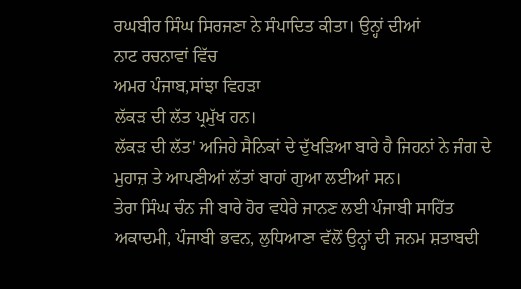ਰਘਬੀਰ ਸਿੰਘ ਸਿਰਜਣਾ ਨੇ ਸੰਪਾਦਿਤ ਕੀਤਾ। ਉਨ੍ਹਾਂ ਦੀਆਂ
ਨਾਟ ਰਚਨਾਵਾਂ ਵਿੱਚ
ਅਮਰ ਪੰਜਾਬ,ਸਾਂਝਾ ਵਿਹੜਾ
ਲੱਕੜ ਦੀ ਲੱਤ ਪ੍ਰਮੁੱਖ ਹਨ।
ਲੱਕੜ ਦੀ ਲੱਤ' ਅਜਿਹੇ ਸੈਨਿਕਾਂ ਦੇ ਦੁੱਖੜਿਆ ਬਾਰੇ ਹੈ ਜਿਹਨਾਂ ਨੇ ਜੰਗ ਦੇ ਮੁਹਾਜ਼ ਤੇ ਆਪਣੀਆਂ ਲੱਤਾਂ ਬਾਹਾਂ ਗੁਆ ਲਈਆਂ ਸਨ।
ਤੇਰਾ ਸਿੰਘ ਚੰਨ ਜੀ ਬਾਰੇ ਹੋਰ ਵਧੇਰੇ ਜਾਨਣ ਲਈ ਪੰਜਾਬੀ ਸਾਹਿੱਤ ਅਕਾਦਮੀ, ਪੰਜਾਬੀ ਭਵਨ, ਲੁਧਿਆਣਾ ਵੱਲੋਂ ਉਨ੍ਹਾਂ ਦੀ ਜਨਮ ਸ਼ਤਾਬਦੀ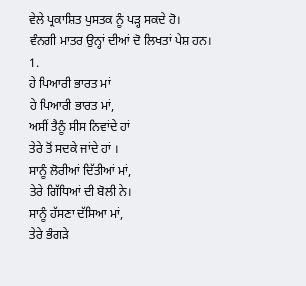ਵੇਲੇ ਪ੍ਰਕਾਸ਼ਿਤ ਪੁਸਤਕ ਨੂੰ ਪੜ੍ਹ ਸਕਦੇ ਹੋ।
ਵੰਨਗੀ ਮਾਤਰ ਉਨ੍ਹਾਂ ਦੀਆਂ ਦੋ ਲਿਖਤਾਂ ਪੇਸ਼ ਹਨ।
1.
ਹੇ ਪਿਆਰੀ ਭਾਰਤ ਮਾਂ
ਹੇ ਪਿਆਰੀ ਭਾਰਤ ਮਾਂ,
ਅਸੀਂ ਤੈਨੂੰ ਸੀਸ ਨਿਵਾਂਦੇ ਹਾਂ
ਤੇਰੇ ਤੋਂ ਸਦਕੇ ਜਾਂਦੇ ਹਾਂ ।
ਸਾਨੂੰ ਲੋਰੀਆਂ ਦਿੱਤੀਆਂ ਮਾਂ,
ਤੇਰੇ ਗਿੱਧਿਆਂ ਦੀ ਬੋਲੀ ਨੇ।
ਸਾਨੂੰ ਹੱਸਣਾ ਦੱਸਿਆ ਮਾਂ,
ਤੇਰੇ ਭੰਗੜੇ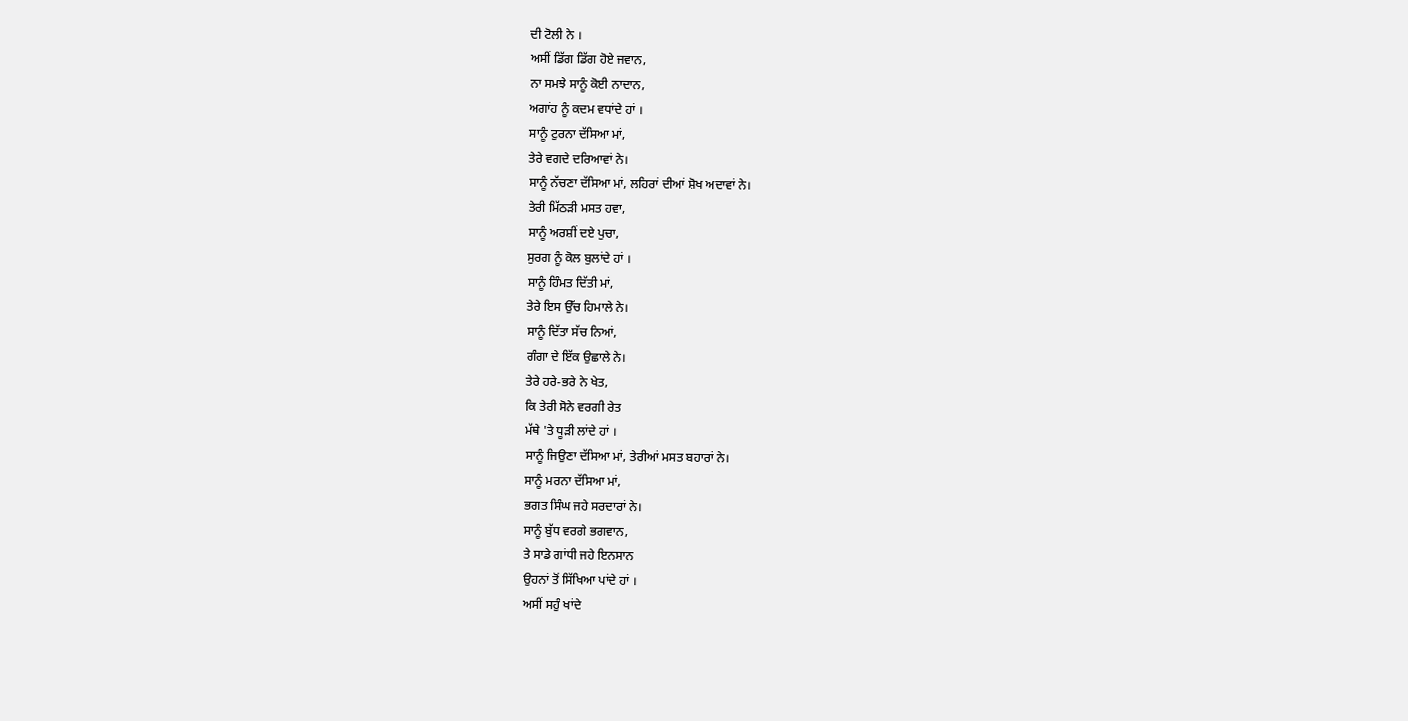ਦੀ ਟੋਲੀ ਨੇ ।
ਅਸੀਂ ਡਿੱਗ ਡਿੱਗ ਹੋਏ ਜਵਾਨ,
ਨਾ ਸਮਝੇ ਸਾਨੂੰ ਕੋਈ ਨਾਦਾਨ,
ਅਗਾਂਹ ਨੂੰ ਕਦਮ ਵਧਾਂਦੇ ਹਾਂ ।
ਸਾਨੂੰ ਟੁਰਨਾ ਦੱਸਿਆ ਮਾਂ,
ਤੇਰੇ ਵਗਦੇ ਦਰਿਆਵਾਂ ਨੇ।
ਸਾਨੂੰ ਨੱਚਣਾ ਦੱਸਿਆ ਮਾਂ, ਲਹਿਰਾਂ ਦੀਆਂ ਸ਼ੋਖ ਅਦਾਵਾਂ ਨੇ।
ਤੇਰੀ ਮਿੱਠੜੀ ਮਸਤ ਹਵਾ,
ਸਾਨੂੰ ਅਰਸ਼ੀਂ ਦਏ ਪੁਚਾ,
ਸੁਰਗ ਨੂੰ ਕੋਲ ਬੁਲਾਂਦੇ ਹਾਂ ।
ਸਾਨੂੰ ਹਿੰਮਤ ਦਿੱਤੀ ਮਾਂ,
ਤੇਰੇ ਇਸ ਉੱਚ ਹਿਮਾਲੇ ਨੇ।
ਸਾਨੂੰ ਦਿੱਤਾ ਸੱਚ ਨਿਆਂ,
ਗੰਗਾ ਦੇ ਇੱਕ ਉਛਾਲੇ ਨੇ।
ਤੇਰੇ ਹਰੇ-ਭਰੇ ਨੇ ਖੇਤ,
ਕਿ ਤੇਰੀ ਸੋਨੇ ਵਰਗੀ ਰੇਤ
ਮੱਥੇ 'ਤੇ ਧੂੜੀ ਲਾਂਦੇ ਹਾਂ ।
ਸਾਨੂੰ ਜਿਉਣਾ ਦੱਸਿਆ ਮਾਂ, ਤੇਰੀਆਂ ਮਸਤ ਬਹਾਰਾਂ ਨੇ।
ਸਾਨੂੰ ਮਰਨਾ ਦੱਸਿਆ ਮਾਂ,
ਭਗਤ ਸਿੰਘ ਜਹੇ ਸਰਦਾਰਾਂ ਨੇ।
ਸਾਨੂੰ ਬੁੱਧ ਵਰਗੇ ਭਗਵਾਨ,
ਤੇ ਸਾਡੇ ਗਾਂਧੀ ਜਹੇ ਇਨਸਾਨ
ਉਹਨਾਂ ਤੋਂ ਸਿੱਖਿਆ ਪਾਂਦੇ ਹਾਂ ।
ਅਸੀਂ ਸਹੁੰ ਖਾਂਦੇ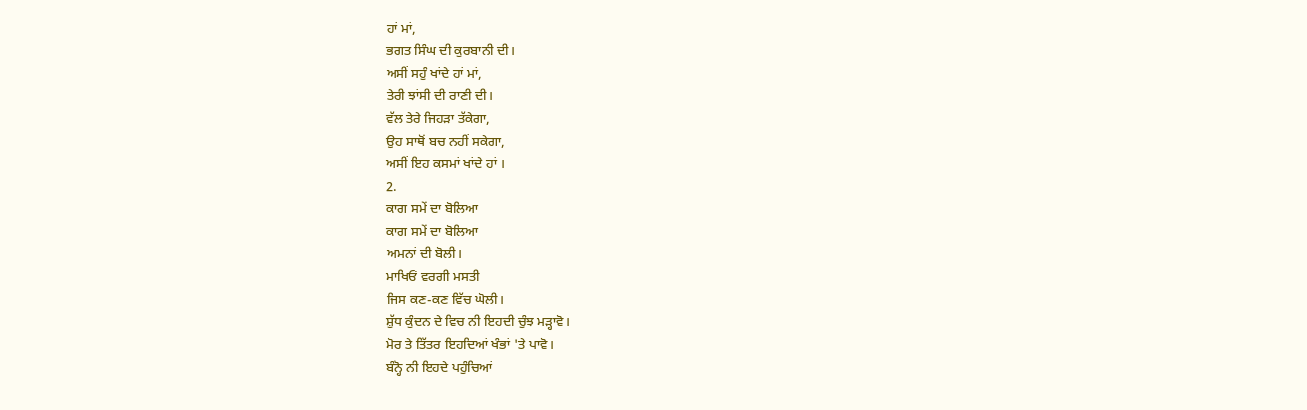ਹਾਂ ਮਾਂ,
ਭਗਤ ਸਿੰਘ ਦੀ ਕੁਰਬਾਨੀ ਦੀ।
ਅਸੀਂ ਸਹੁੰ ਖਾਂਦੇ ਹਾਂ ਮਾਂ,
ਤੇਰੀ ਝਾਂਸੀ ਦੀ ਰਾਣੀ ਦੀ।
ਵੱਲ ਤੇਰੇ ਜਿਹੜਾ ਤੱਕੇਗਾ,
ਉਹ ਸਾਥੋਂ ਬਚ ਨਹੀਂ ਸਕੇਗਾ,
ਅਸੀਂ ਇਹ ਕਸਮਾਂ ਖਾਂਦੇ ਹਾਂ ।
2.
ਕਾਗ ਸਮੇਂ ਦਾ ਬੋਲਿਆ
ਕਾਗ ਸਮੇਂ ਦਾ ਬੋਲਿਆ
ਅਮਨਾਂ ਦੀ ਬੋਲੀ।
ਮਾਖਿਓਂ ਵਰਗੀ ਮਸਤੀ
ਜਿਸ ਕਣ-ਕਣ ਵਿੱਚ ਘੋਲੀ।
ਸ਼ੁੱਧ ਕੁੰਦਨ ਦੇ ਵਿਚ ਨੀ ਇਹਦੀ ਚੁੰਝ ਮੜ੍ਹਾਵੋ।
ਮੋਰ ਤੇ ਤਿੱਤਰ ਇਹਦਿਆਂ ਖੰਭਾਂ 'ਤੇ ਪਾਵੋ।
ਬੰਨ੍ਹੋ ਨੀ ਇਹਦੇ ਪਹੁੰਚਿਆਂ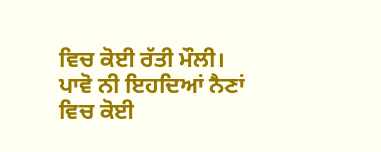ਵਿਚ ਕੋਈ ਰੱਤੀ ਮੌਲੀ।
ਪਾਵੋ ਨੀ ਇਹਦਿਆਂ ਨੈਣਾਂ ਵਿਚ ਕੋਈ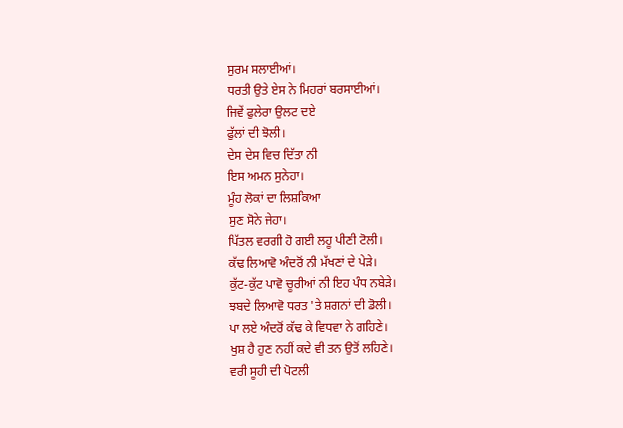ਸੁਰਮ ਸਲਾਈਆਂ।
ਧਰਤੀ ਉਤੇ ਏਸ ਨੇ ਮਿਹਰਾਂ ਬਰਸਾਈਆਂ।
ਜਿਵੇਂ ਫੁਲੇਰਾ ਉਲਟ ਦਏ
ਫੁੱਲਾਂ ਦੀ ਝੋਲੀ।
ਦੇਸ ਦੇਸ ਵਿਚ ਦਿੱਤਾ ਨੀ
ਇਸ ਅਮਨ ਸੁਨੇਹਾ।
ਮੂੰਹ ਲੋਕਾਂ ਦਾ ਲਿਸ਼ਕਿਆ
ਸੁਣ ਸੋਨੇ ਜੇਹਾ।
ਪਿੱਤਲ ਵਰਗੀ ਹੋ ਗਈ ਲਹੂ ਪੀਣੀ ਟੋਲੀ।
ਕੱਢ ਲਿਆਵੋ ਅੰਦਰੋਂ ਨੀ ਮੱਖਣਾਂ ਦੇ ਪੇੜੇ।
ਕੁੱਟ-ਕੁੱਟ ਪਾਵੋ ਚੂਰੀਆਂ ਨੀ ਇਹ ਪੰਧ ਨਬੇੜੇ।
ਝਬਦੇ ਲਿਆਵੋ ਧਰਤ 'ਤੇ ਸ਼ਗਨਾਂ ਦੀ ਡੋਲੀ।
ਪਾ ਲਏ ਅੰਦਰੋਂ ਕੱਢ ਕੇ ਵਿਧਵਾ ਨੇ ਗਹਿਣੇ।
ਖੁਸ਼ ਹੈ ਹੁਣ ਨਹੀਂ ਕਦੇ ਵੀ ਤਨ ਉਤੋਂ ਲਹਿਣੇ।
ਵਰੀ ਸੂਹੀ ਦੀ ਪੋਟਲੀ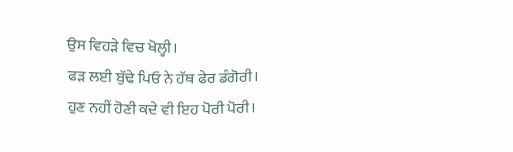ਉਸ ਵਿਹੜੇ ਵਿਚ ਖੋਲ੍ਹੀ।
ਫੜ ਲਈ ਬੁੱਢੇ ਪਿਓ ਨੇ ਹੱਥ ਫੇਰ ਡੰਗੋਰੀ।
ਹੁਣ ਨਹੀਂ ਹੋਣੀ ਕਦੇ ਵੀ ਇਹ ਪੋਰੀ ਪੋਰੀ।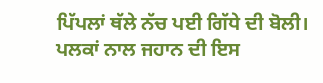ਪਿੱਪਲਾਂ ਥੱਲੇ ਨੱਚ ਪਈ ਗਿੱਧੇ ਦੀ ਬੋਲੀ।
ਪਲਕਾਂ ਨਾਲ ਜਹਾਨ ਦੀ ਇਸ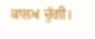ਕਾਲਖ ਚੁੱਗੀ।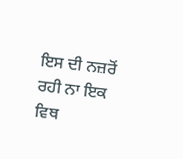ਇਸ ਦੀ ਨਜ਼ਰੋਂ ਰਹੀ ਨਾ ਇਕ ਵਿਥ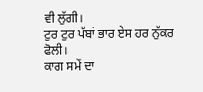ਵੀ ਲੁੱਗੀ।
ਟੁਰ ਟੁਰ ਪੱਬਾਂ ਭਾਰ ਏਸ ਹਰ ਨੁੱਕਰ ਫੋਲੀ।
ਕਾਗ ਸਮੇਂ ਦਾ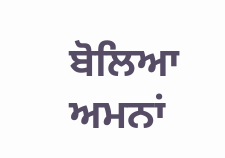ਬੋਲਿਆ
ਅਮਨਾਂ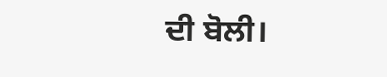ਦੀ ਬੋਲੀ।